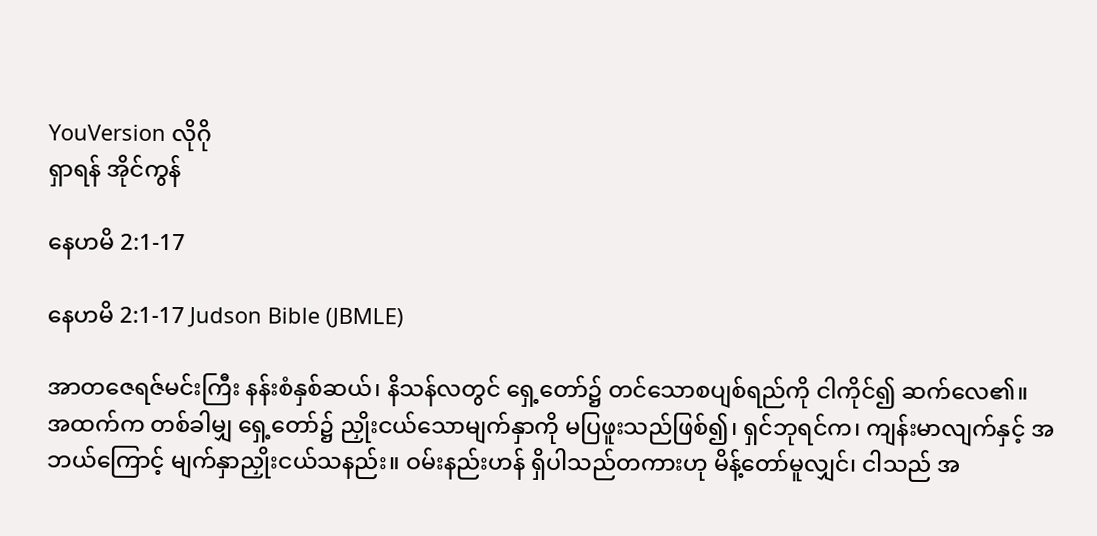YouVersion လိုဂို
ရှာရန် အိုင်ကွန်

နေဟမိ 2:1-17

နေဟမိ 2:1-17 Judson Bible (JBMLE)

အာတဇေရဇ်မင်းကြီး နန်းစံနှစ်ဆယ်၊ နိသန်လတွင် ရှေ့တော်၌ တင်သောစပျစ်ရည်ကို ငါကိုင်၍ ဆက်လေ၏။ အထက်က တစ်ခါမျှ ရှေ့တော်၌ ညှိုးငယ်သောမျက်နှာကို မပြဖူးသည်ဖြစ်၍၊ ရှင်ဘုရင်က၊ ကျန်းမာလျက်နှင့် အဘယ်ကြောင့် မျက်နှာညှိုးငယ်သနည်း။ ဝမ်းနည်းဟန် ရှိပါသည်တကားဟု မိန့်တော်မူလျှင်၊ ငါသည် အ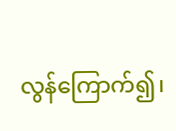လွန်ကြောက်၍၊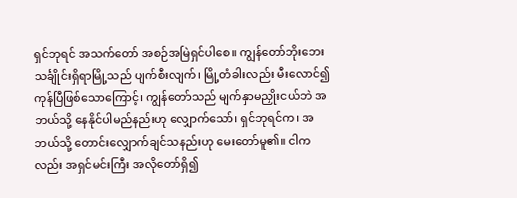ရှင်ဘုရင် အသက်တော် အစဉ်အမြဲရှင်ပါစေ။ ကျွန်တော်ဘိုးဘေး သင်္ချိုင်းရှိရာမြို့သည် ပျက်စီးလျက်၊ မြို့တံခါးလည်း မီးလောင်၍ ကုန်ပြီဖြစ်သောကြောင့်၊ ကျွန်တော်သည် မျက်နှာမညှိုးငယ်ဘဲ အဘယ်သို့ နေနိုင်ပါမည်နည်းဟု လျှောက်သော်၊ ရှင်ဘုရင်က၊ အဘယ်သို့ တောင်းလျှောက်ချင်သနည်းဟု မေးတော်မူ၏။ ငါကလည်း အရှင်မင်းကြီး အလိုတော်ရှိ၍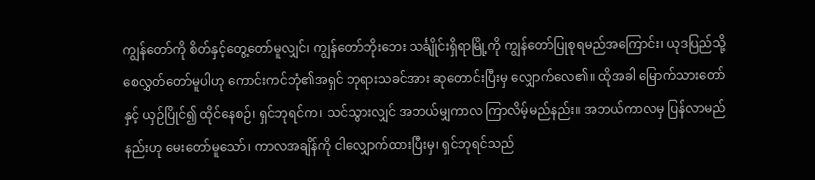ကျွန်တော်ကို စိတ်နှင့်တွေ့တော်မူလျှင်၊ ကျွန်တော်ဘိုးဘေး သင်္ချိုင်းရှိရာမြို့ကို ကျွန်တော်ပြုစုရမည်အကြောင်း၊ ယုဒပြည်သို့ စေလွှတ်တော်မူပါဟု ကောင်းကင်ဘုံ၏အရှင် ဘုရားသခင်အား ဆုတောင်းပြီးမှ လျှောက်လေ၏။ ထိုအခါ မြောက်သားတော်နှင့် ယှဉ်ပြိုင်၍ ထိုင်နေစဉ်၊ ရှင်ဘုရင်က၊ သင်သွားလျှင် အဘယ်မျှကာလ ကြာလိမ့်မည်နည်း။ အဘယ်ကာလမှ ပြန်လာမည်နည်းဟု မေးတော်မူသော်၊ ကာလအချိန်ကို ငါလျှောက်ထားပြီးမှ၊ ရှင်ဘုရင်သည်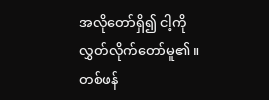အလိုတော်ရှိ၍ ငါ့ကို လွှတ်လိုက်တော်မူ၏။ တစ်ဖန်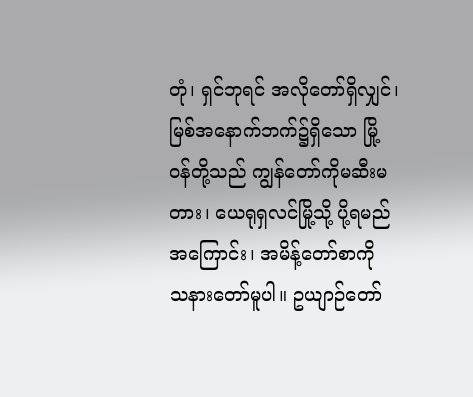တုံ၊ ရှင်ဘုရင် အလိုတော်ရှိလျှင်၊ မြစ်အနောက်ဘက်၌ရှိသော မြို့ဝန်တို့သည် ကျွန်တော်ကိုမဆီးမတား၊ ယေရုရှလင်မြို့သို့ ပို့ရမည်အကြောင်း၊ အမိန့်တော်စာကို သနားတော်မူပါ။ ဥယျာဉ်တော်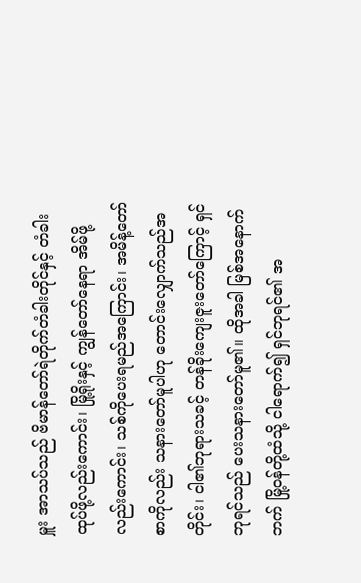မှူး အာသပ်သည် ဗိမာန်တော်ရဲတိုက်တံခါးတိုင်နှင့် တံခါးထုပ်ဖို့လည်းကောင်း၊ မြို့ရိုးနှင့် ကျွန်တော်နေရာ အိမ်ဖို့လည်းကောင်း၊ သစ်ကိုပေးရမည်အကြောင်း၊ အမိန့်တော်စာကိုလည်း သနားတော်မူပါဟု တောင်းလျှောက်သည်အတိုင်း၊ ငါ၏ဘုရားသခင့် တန်ခိုးကျေးဇူးတော်ကြောင့် ရှင်ဘုရင်သည် ပေးသနားတော်မူ၏။ ထိုအခါ မြစ်အနောက်ဘက် မြို့ဝန်တို့ထံသို့ ငါရောက်၍ ရှင်ဘုရင်၏ အ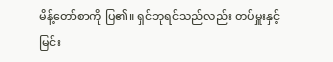မိန့်တော်စာကို ပြ၏။ ရှင်ဘုရင်သည်လည်း တပ်မှူးနှင့် မြင်း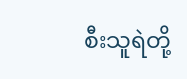စီးသူရဲတို့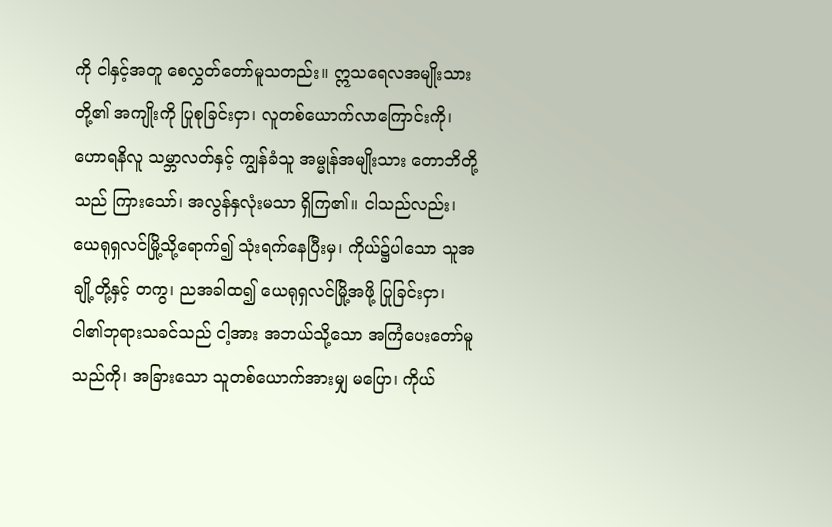ကို ငါနှင့်အတူ စေလွှတ်တော်မူသတည်း။ ဣသရေလအမျိုးသားတို့၏ အကျိုးကို ပြုစုခြင်းငှာ၊ လူတစ်ယောက်လာကြောင်းကို၊ ဟောရနိလူ သမ္ဘာလတ်နှင့် ကျွန်ခံသူ အမ္မုန်အမျိုးသား တောဘိတို့သည် ကြားသော်၊ အလွန်နှလုံးမသာ ရှိကြ၏။ ငါသည်လည်း၊ ယေရုရှလင်မြို့သို့ရောက်၍ သုံးရက်နေပြီးမှ၊ ကိုယ်၌ပါသော သူအချို့တို့နှင့် တကွ၊ ညအခါထ၍ ယေရုရှလင်မြို့အဖို့ ပြုခြင်းငှာ၊ ငါ၏ဘုရားသခင်သည် ငါ့အား အဘယ်သို့သော အကြံပေးတော်မူသည်ကို၊ အခြားသော သူတစ်ယောက်အားမျှ မပြော၊ ကိုယ်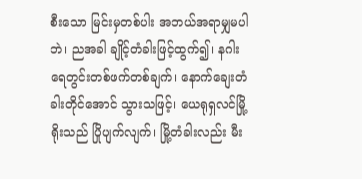စီးသော မြင်းမှတစ်ပါး အဘယ်အရာမျှမပါဘဲ၊ ညအခါ ချိုင့်တံခါးဖြင့်ထွက်၍၊ နဂါးရေတွင်းတစ်ဖက်တစ်ချက်၊ နောက်ချေးတံခါးတိုင်အောင် သွားသဖြင့်၊ ယေရုရှလင်မြို့ရိုးသည် ပြိုပျက်လျက်၊ မြို့တံခါးလည်း မီး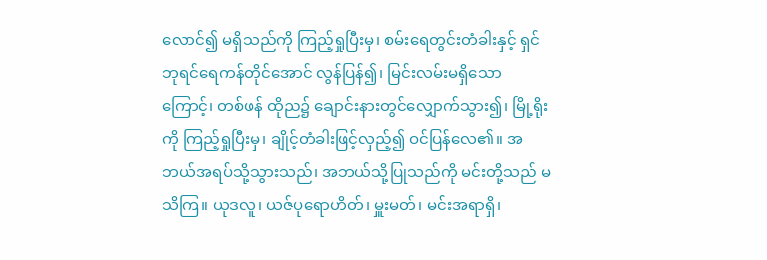လောင်၍ မရှိသည်ကို ကြည့်ရှုပြီးမှ၊ စမ်းရေတွင်းတံခါးနှင့် ရှင်ဘုရင်ရေကန်တိုင်အောင် လွန်ပြန်၍၊ မြင်းလမ်းမရှိသောကြောင့်၊ တစ်ဖန် ထိုည၌ ချောင်းနားတွင်လျှောက်သွား၍၊ မြို့ရိုးကို ကြည့်ရှုပြီးမှ၊ ချိုင့်တံခါးဖြင့်လှည့်၍ ဝင်ပြန်လေ၏။ အဘယ်အရပ်သို့သွားသည်၊ အဘယ်သို့ပြုသည်ကို မင်းတို့သည် မသိကြ။ ယုဒလူ၊ ယဇ်ပုရောဟိတ်၊ မှူးမတ်၊ မင်းအရာရှိ၊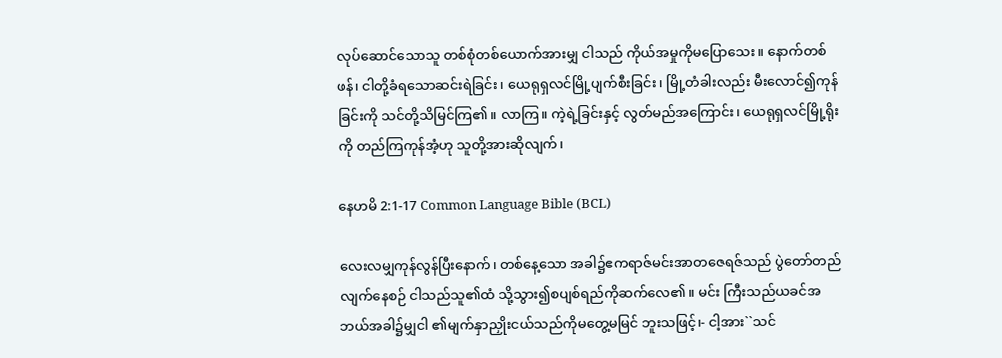လုပ်ဆောင်သောသူ တစ်စုံတစ်ယောက်အားမျှ ငါသည် ကိုယ်အမှုကိုမပြောသေး။ နောက်တစ်ဖန်၊ ငါတို့ခံရသောဆင်းရဲခြင်း၊ ယေရုရှလင်မြို့ပျက်စီးခြင်း၊ မြို့တံခါးလည်း မီးလောင်၍ကုန်ခြင်းကို သင်တို့သိမြင်ကြ၏။ လာကြ။ ကဲ့ရဲ့ခြင်းနှင့် လွတ်မည်အကြောင်း၊ ယေရုရှလင်မြို့ရိုးကို တည်ကြကုန်အံ့ဟု သူတို့အားဆိုလျက်၊

နေဟမိ 2:1-17 Common Language Bible (BCL)

လေးလမျှကုန်လွန်ပြီးနောက်၊ တစ်နေ့သော အခါ၌ဧကရာဇ်မင်းအာတဇေရဇ်သည် ပွဲတော်တည်လျက်နေစဉ် ငါသည်သူ၏ထံ သို့သွား၍စပျစ်ရည်ကိုဆက်လေ၏။ မင်း ကြီးသည်ယခင်အဘယ်အခါ၌မျှငါ ၏မျက်နှာညှိုးငယ်သည်ကိုမတွေ့မမြင် ဘူးသဖြင့်၊- ငါ့အား``သင်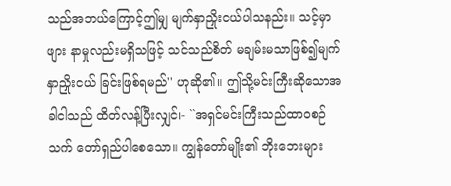သည်အဘယ်ကြောင့်ဤမျှ မျက်နှာညှိုးငယ်ပါသနည်း။ သင့်မှာဖျား နာမှုလည်းမရှိသဖြင့် သင်သည်စိတ် မချမ်းမသာဖြစ်၍မျက်နှာညှိုးငယ် ခြင်းဖြစ်ရမည်'' ဟုဆို၏။ ဤသို့မင်းကြီးဆိုသောအခါငါသည် ထိတ်လန့်ပြီးလျှင်၊- ``အရှင်မင်းကြီးသည်ထာဝစဉ်သက် တော်ရှည်ပါစေသော။ ကျွန်တော်မျိုး၏ ဘိုးဘေးများ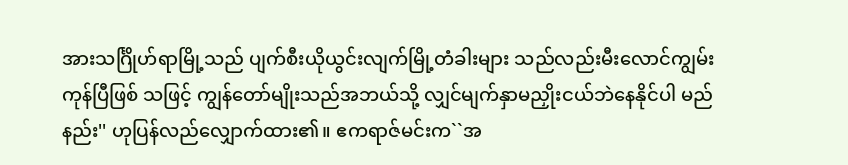အားသင်္ဂြိုဟ်ရာမြို့သည် ပျက်စီးယိုယွင်းလျက်မြို့တံခါးများ သည်လည်းမီးလောင်ကျွမ်းကုန်ပြီဖြစ် သဖြင့် ကျွန်တော်မျိုးသည်အဘယ်သို့ လျှင်မျက်နှာမညှိုးငယ်ဘဲနေနိုင်ပါ မည်နည်း'' ဟုပြန်လည်လျှောက်ထား၏။ ဧကရာဇ်မင်းက``အ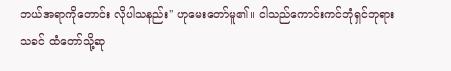ဘယ်အရာကိုတောင်း လိုပါသနည်း'' ဟုမေးတော်မူ၏။ ငါသည်ကောင်းကင်ဘုံရှင်ဘုရားသခင် ထံတော်သို့ဆု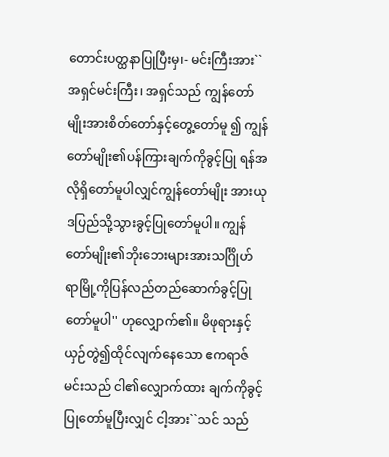တောင်းပတ္ထနာပြုပြီးမှ၊- မင်းကြီးအား``အရှင်မင်းကြီး၊ အရှင်သည် ကျွန်တော်မျိုးအားစိတ်တော်နှင့်တွေ့တော်မူ ၍ ကျွန်တော်မျိုး၏ပန်ကြားချက်ကိုခွင့်ပြု ရန်အလိုရှိတော်မူပါလျှင်ကျွန်တော်မျိုး အားယုဒပြည်သို့သွားခွင့်ပြုတော်မူပါ။ ကျွန်တော်မျိုး၏ဘိုးဘေးများအားသင်္ဂြိုဟ် ရာမြို့ကိုပြန်လည်တည်ဆောက်ခွင့်ပြု တော်မူပါ'' ဟုလျှောက်၏။ မိဖုရားနှင့်ယှဉ်တွဲ၍ထိုင်လျက်နေသော ဧကရာဇ်မင်းသည် ငါ၏လျှောက်ထား ချက်ကိုခွင့်ပြုတော်မူပြီးလျှင် ငါ့အား``သင် သည်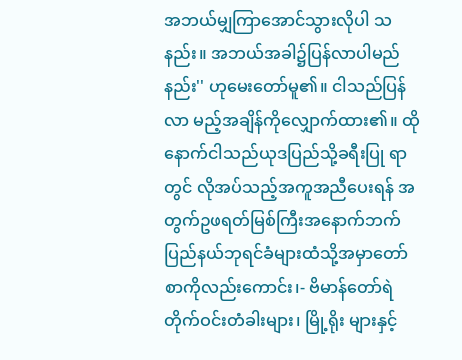အဘယ်မျှကြာအောင်သွားလိုပါ သနည်း။ အဘယ်အခါ၌ပြန်လာပါမည် နည်း'' ဟုမေးတော်မူ၏။ ငါသည်ပြန်လာ မည့်အချိန်ကိုလျှောက်ထား၏။ ထိုနောက်ငါသည်ယုဒပြည်သို့ခရီးပြု ရာတွင် လိုအပ်သည့်အကူအညီပေးရန် အတွက်ဥဖရတ်မြစ်ကြီးအနောက်ဘက် ပြည်နယ်ဘုရင်ခံများထံသို့အမှာတော် စာကိုလည်းကောင်း၊- ဗိမာန်တော်ရဲတိုက်ဝင်းတံခါးများ၊ မြို့ရိုး များနှင့်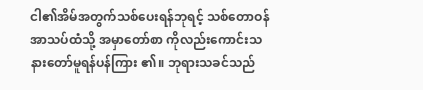ငါ၏အိမ်အတွက်သစ်ပေးရန်ဘုရင့် သစ်တောဝန်အာသပ်ထံသို့ အမှာတော်စာ ကိုလည်းကောင်းသနားတော်မူရန်ပန်ကြား ၏။ ဘုရားသခင်သည်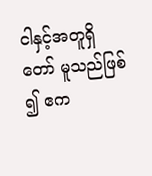ငါနှင့်အတူရှိတော် မူသည်ဖြစ်၍ ဧက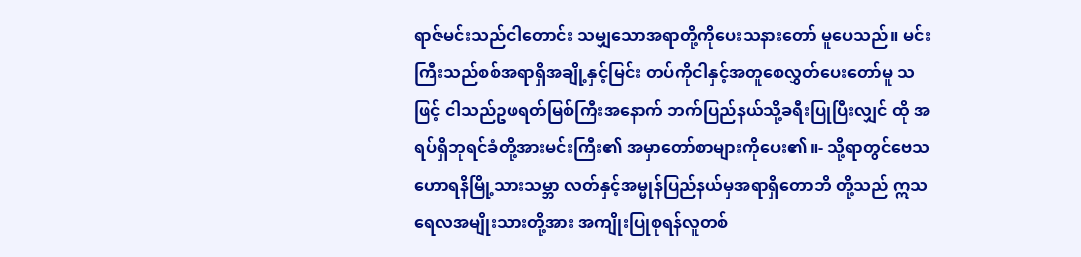ရာဇ်မင်းသည်ငါတောင်း သမျှသောအရာတို့ကိုပေးသနားတော် မူပေသည်။ မင်းကြီးသည်စစ်အရာရှိအချို့နှင့်မြင်း တပ်ကိုငါနှင့်အတူစေလွှတ်ပေးတော်မူ သဖြင့် ငါသည်ဥဖရတ်မြစ်ကြီးအနောက် ဘက်ပြည်နယ်သို့ခရီးပြုပြီးလျှင် ထို အရပ်ရှိဘုရင်ခံတို့အားမင်းကြီး၏ အမှာတော်စာများကိုပေး၏။- သို့ရာတွင်ဗေသဟောရနိမြို့သားသမ္ဘာ လတ်နှင့်အမ္မုန်ပြည်နယ်မှအရာရှိတောဘိ တို့သည် ဣသရေလအမျိုးသားတို့အား အကျိုးပြုစုရန်လူတစ်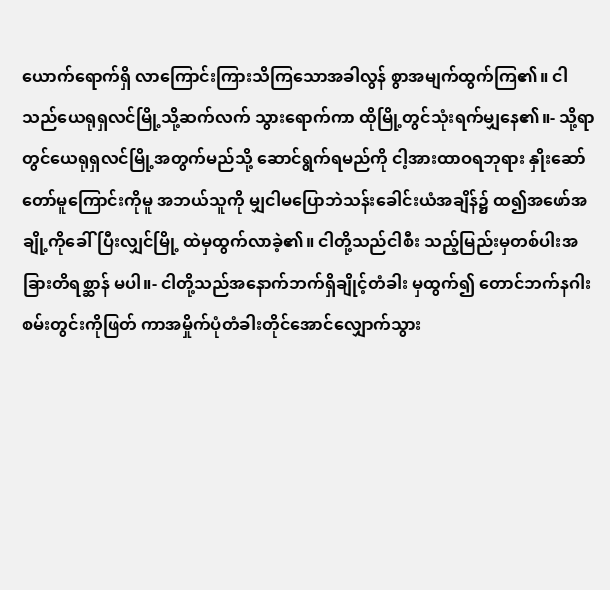ယောက်ရောက်ရှိ လာကြောင်းကြားသိကြသောအခါလွန် စွာအမျက်ထွက်ကြ၏။ ငါသည်ယေရုရှလင်မြို့သို့ဆက်လက် သွားရောက်ကာ ထိုမြို့တွင်သုံးရက်မျှနေ၏။- သို့ရာတွင်ယေရုရှလင်မြို့အတွက်မည်သို့ ဆောင်ရွက်ရမည်ကို ငါ့အားထာဝရဘုရား နှိုးဆော်တော်မူကြောင်းကိုမူ အဘယ်သူကို မျှငါမပြောဘဲသန်းခေါင်းယံအချိန်၌ ထ၍အဖော်အချို့ကိုခေါ်ပြီးလျှင်မြို့ ထဲမှထွက်လာခဲ့၏။ ငါတို့သည်ငါစီး သည့်မြည်းမှတစ်ပါးအခြားတိရစ္ဆာန် မပါ။- ငါတို့သည်အနောက်ဘက်ရှိချိုင့်တံခါး မှထွက်၍ တောင်ဘက်နဂါးစမ်းတွင်းကိုဖြတ် ကာအမှိုက်ပုံတံခါးတိုင်အောင်လျှောက်သွား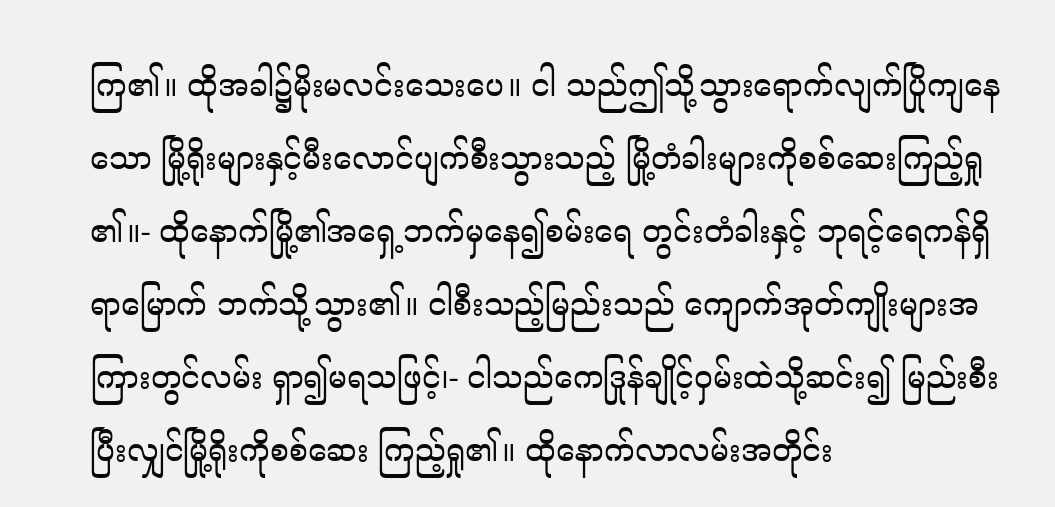ကြ၏။ ထိုအခါ၌မိုးမလင်းသေးပေ။ ငါ သည်ဤသို့သွားရောက်လျက်ပြိုကျနေသော မြို့ရိုးများနှင့်မီးလောင်ပျက်စီးသွားသည့် မြို့တံခါးများကိုစစ်ဆေးကြည့်ရှု၏။- ထိုနောက်မြို့၏အရှေ့ဘက်မှနေ၍စမ်းရေ တွင်းတံခါးနှင့် ဘုရင့်ရေကန်ရှိရာမြောက် ဘက်သို့သွား၏။ ငါစီးသည့်မြည်းသည် ကျောက်အုတ်ကျိုးများအကြားတွင်လမ်း ရှာ၍မရသဖြင့်၊- ငါသည်ကေဒြုန်ချိုင့်ဝှမ်းထဲသို့ဆင်း၍ မြည်းစီးပြီးလျှင်မြို့ရိုးကိုစစ်ဆေး ကြည့်ရှု၏။ ထိုနောက်လာလမ်းအတိုင်း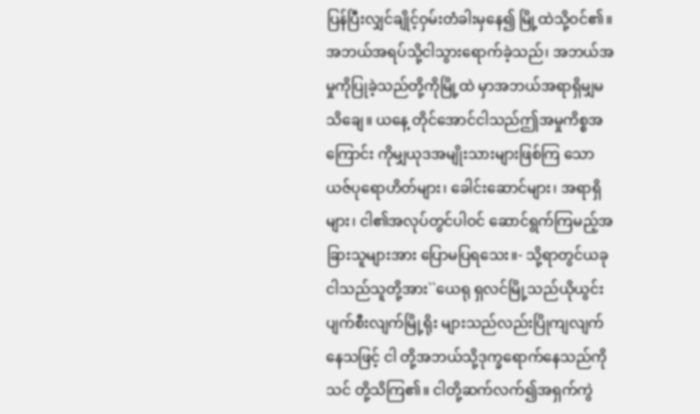ပြန်ပြီးလျှင်ချိုင့်ဝှမ်းတံခါးမှနေ၍ မြို့ထဲသို့ဝင်၏။ အဘယ်အရပ်သို့ငါသွားရောက်ခဲ့သည်၊ အဘယ်အမှုကိုပြုခဲ့သည်တို့ကိုမြို့ထဲ မှာအဘယ်အရာရှိမျှမသိချေ။ ယနေ့ တိုင်အောင်ငါသည်ဤအမှုကိစ္စအကြောင်း ကိုမျှယုဒအမျိုးသားများဖြစ်ကြ သောယဇ်ပုရောဟိတ်များ၊ ခေါင်းဆောင်များ၊ အရာရှိများ၊ ငါ၏အလုပ်တွင်ပါဝင် ဆောင်ရွက်ကြမည့်အခြားသူများအား ပြောမပြရသေး။- သို့ရာတွင်ယခုငါသည်သူတို့အား``ယေရု ရှလင်မြို့သည်ယိုယွင်းပျက်စီးလျက်မြို့ရိုး များသည်လည်းပြိုကျလျက်နေသဖြင့် ငါ တို့အဘယ်သို့ဒုက္ခရောက်နေသည်ကိုသင် တို့သိကြ၏။ ငါတို့ဆက်လက်၍အရှက်ကွဲ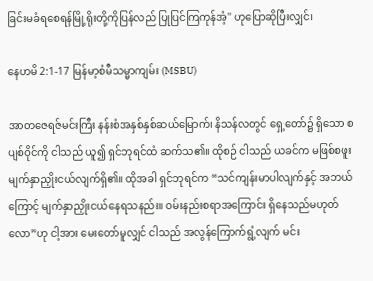ခြင်းမခံရစေရန်မြို့ရိုးတို့ကိုပြန်လည် ပြုပြင်ကြကုန်အံ့'' ဟုပြောဆိုပြီးလျှင်၊

နေဟမိ 2:1-17 မြန်မာ့စံမီသမ္မာကျမ်း (MSBU)

အာတဇေရဇ်မင်းကြီး နန်းစံအနှစ်နှစ်ဆယ်မြောက်၊ နိသန်လတွင် ရှေ့တော်၌ ရှိသော စပျစ်ဝိုင်ကို ငါသည် ယူ၍ ရှင်ဘုရင်ထံ ဆက်သ၏။ ထိုစဉ် ငါသည် ယခင်က မဖြစ်စဖူး မျက်နှာညှိုးငယ်လျက်ရှိ၏။ ထိုအခါ ရှင်ဘုရင်က “သင်ကျန်းမာပါလျက်နှင့် အဘယ်ကြောင့် မျက်နှာညှိုးငယ်နေရသနည်း။ ဝမ်းနည်းစရာအကြောင်း ရှိနေသည်မဟုတ်လော”ဟု ငါ့အား မေးတော်မူလျှင် ငါသည် အလွန်ကြောက်ရွံ့လျက် မင်း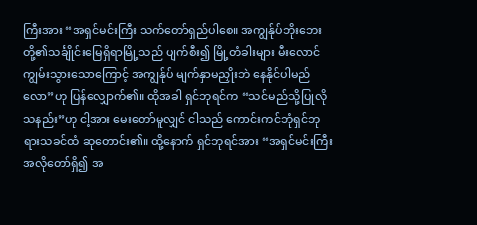ကြီးအား “အရှင်မင်းကြီး သက်တော်ရှည်ပါစေ။ အကျွန်ုပ်ဘိုးဘေးတို့၏သင်္ချိုင်းမြေရှိရာမြို့သည် ပျက်စီး၍ မြို့တံခါးများ မီးလောင်ကျွမ်းသွားသောကြောင့် အကျွန်ုပ် မျက်နှာမညှိုးဘဲ နေနိုင်ပါမည်လော”ဟု ပြန်လျှောက်၏။ ထိုအခါ ရှင်ဘုရင်က “သင်မည်သို့ပြုလိုသနည်း”ဟု ငါ့အား မေးတော်မူလျှင် ငါသည် ကောင်းကင်ဘုံရှင်ဘုရားသခင်ထံ ဆုတောင်း၏။ ထို့နောက် ရှင်ဘုရင်အား “အရှင်မင်းကြီး အလိုတော်ရှိ၍ အ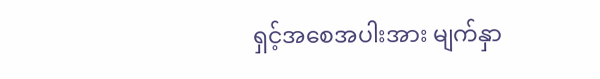ရှင့်အစေအပါးအား မျက်နှာ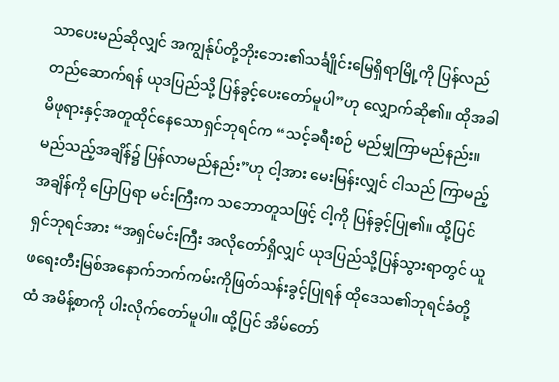သာပေးမည်ဆိုလျှင် အကျွန်ုပ်တို့ဘိုးဘေး၏သင်္ချိုင်းမြေရှိရာမြို့ကို ပြန်လည်တည်ဆောက်ရန် ယုဒပြည်သို့ ပြန်ခွင့်ပေးတော်မူပါ”ဟု လျှောက်ဆို၏။ ထိုအခါ မိဖုရားနှင့်အတူထိုင်နေသောရှင်ဘုရင်က “သင့်ခရီးစဉ် မည်မျှကြာမည်နည်း။ မည်သည့်အချိန်၌ ပြန်လာမည်နည်း”ဟု ငါ့အား မေးမြန်းလျှင် ငါသည် ကြာမည့်အချိန်ကို ပြောပြရာ မင်းကြီးက သဘောတူသဖြင့် ငါ့ကို ပြန်ခွင့်ပြု၏။ ထို့ပြင် ရှင်ဘုရင်အား “အရှင်မင်းကြီး အလိုတော်ရှိလျှင် ယုဒပြည်သို့ပြန်သွားရာတွင် ယူဖရေးတီးမြစ်အနောက်ဘက်ကမ်းကိုဖြတ်သန်းခွင့်ပြုရန် ထိုဒေသ၏ဘုရင်ခံတို့ထံ အမိန့်စာကို ပါးလိုက်တော်မူပါ။ ထို့ပြင် အိမ်တော်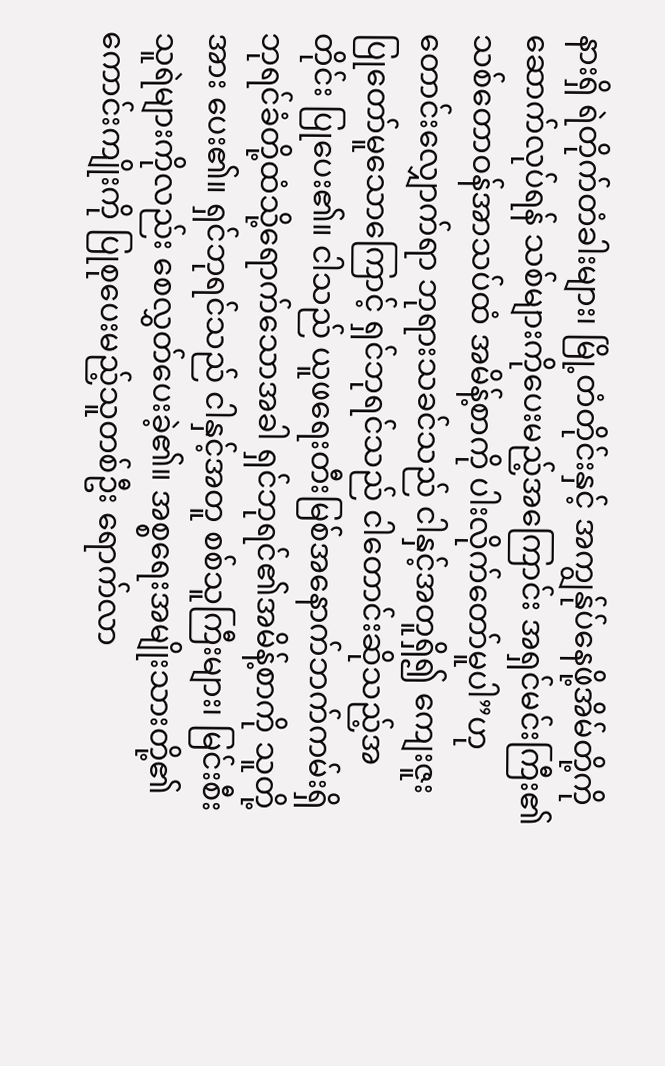နားရှိ ရဲတိုက်တံခါးများ၊ မြို့တံတိုင်းနှင့် အကျွန်ုပ်နေဖို့အိမ်တို့ကို ဆောက်လုပ်ရန် သစ်များကိုပေးမည့်အကြောင်း အရှင်မင်းကြီး၏သစ်တောဝန်အာသပ်ထံ အမိန့်စာကို ပါးလိုက်တော်မူပါ”ဟု တောင်းလျှောက်ရာ ဘုရားသခင်သည် ငါနှင့်အတူရှိ၍ ကျေးဇူးပြုတော်မူသောကြောင့် ရှင်ဘုရင်သည် ငါတောင်းဆိုသည့်အတိုင်း ပြုပေး၏။ ငါသည် ယူဖရေးတီးမြစ်အနောက်ဘက်ကမ်းရှိ ဘုရင်ခံတို့ထံသို့ရောက်သောအခါ ရှင်ဘုရင်၏အမိန့်စာကို သူတို့အား ပေး၏။ ရှင်ဘုရင်သည် ငါနှင့်အတူ စစ်သူကြီးများ၊ မြင်းစီးသူရဲများကိုလည်း စေလွှတ်ပေးခဲ့၏။ အစ္စရေးအမျိုးသားတို့၏ကောင်းကျိုးကို ပြုစုပေးမည့်သူတစ်ဦး ရောက်လာ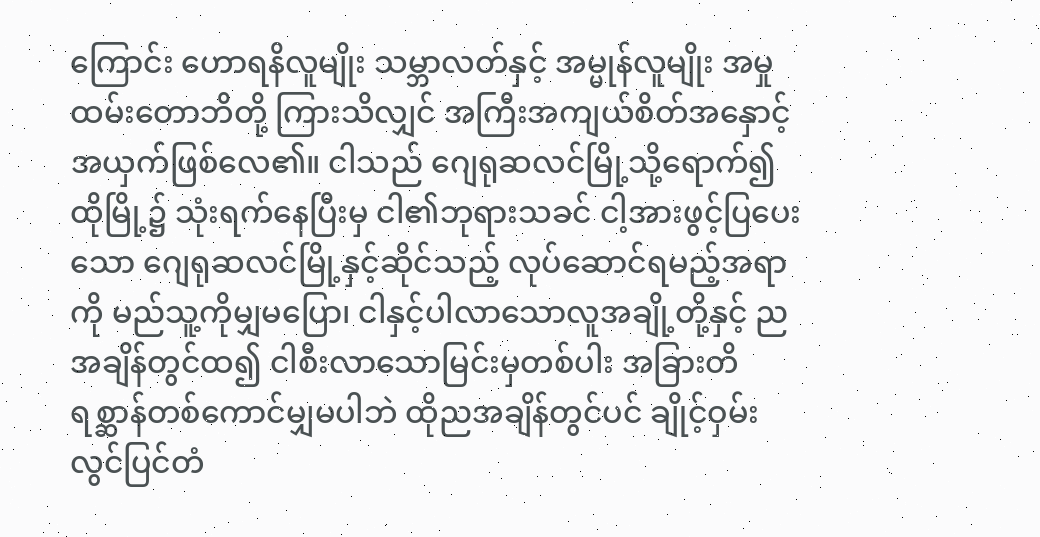ကြောင်း ဟောရနိလူမျိုး သမ္ဘာလတ်နှင့် အမ္မုန်လူမျိုး အမှုထမ်းတောဘိတို့ ကြားသိလျှင် အကြီးအကျယ်စိတ်အနှောင့်အယှက်ဖြစ်လေ၏။ ငါသည် ဂျေရုဆလင်မြို့သို့ရောက်၍ ထိုမြို့၌ သုံးရက်နေပြီးမှ ငါ၏ဘုရားသခင် ငါ့အားဖွင့်ပြပေးသော ဂျေရုဆလင်မြို့နှင့်ဆိုင်သည့် လုပ်ဆောင်ရမည့်အရာကို မည်သူ့ကိုမျှမပြော၊ ငါနှင့်ပါလာသောလူအချို့တို့နှင့် ညအချိန်တွင်ထ၍ ငါစီးလာသောမြင်းမှတစ်ပါး အခြားတိရစ္ဆာန်တစ်ကောင်မျှမပါဘဲ ထိုညအချိန်တွင်ပင် ချိုင့်ဝှမ်းလွင်ပြင်တံ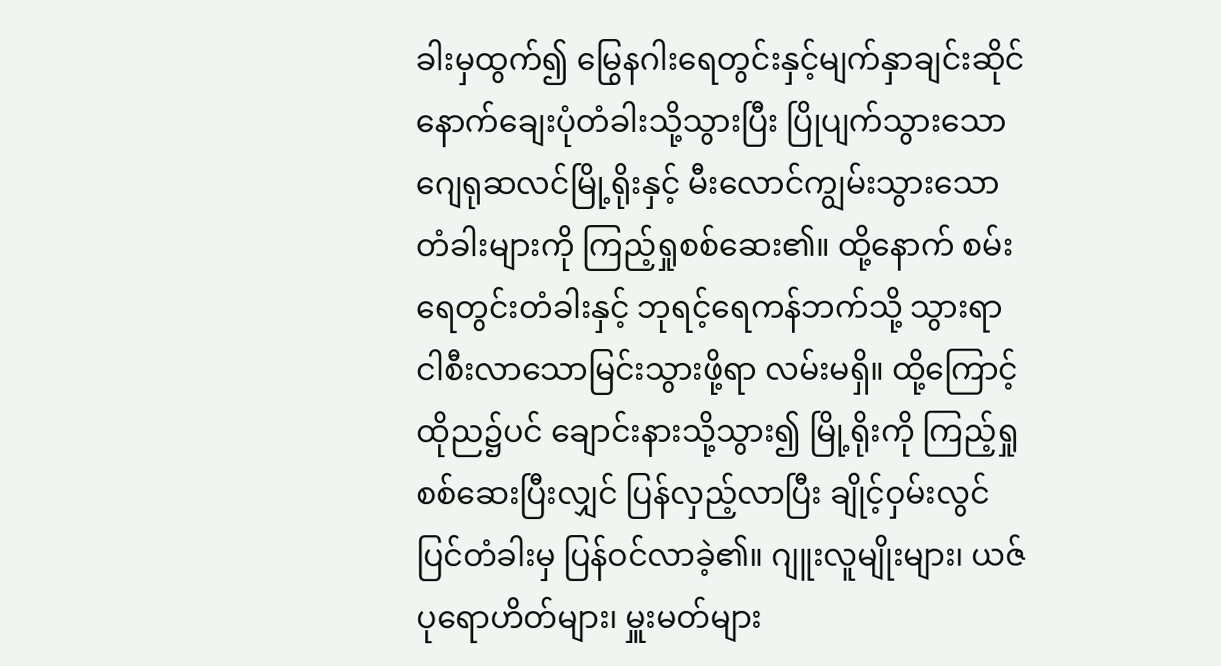ခါးမှထွက်၍ မြွေနဂါးရေတွင်းနှင့်မျက်နှာချင်းဆိုင် နောက်ချေးပုံတံခါးသို့သွားပြီး ပြိုပျက်သွားသောဂျေရုဆလင်မြို့ရိုးနှင့် မီးလောင်ကျွမ်းသွားသောတံခါးများကို ကြည့်ရှုစစ်ဆေး၏။ ထို့နောက် စမ်းရေတွင်းတံခါးနှင့် ဘုရင့်ရေကန်ဘက်သို့ သွားရာ ငါစီးလာသောမြင်းသွားဖို့ရာ လမ်းမရှိ။ ထို့ကြောင့် ထိုည၌ပင် ချောင်းနားသို့သွား၍ မြို့ရိုးကို ကြည့်ရှုစစ်ဆေးပြီးလျှင် ပြန်လှည့်လာပြီး ချိုင့်ဝှမ်းလွင်ပြင်တံခါးမှ ပြန်ဝင်လာခဲ့၏။ ဂျူးလူမျိုးများ၊ ယဇ်ပုရောဟိတ်များ၊ မှူးမတ်များ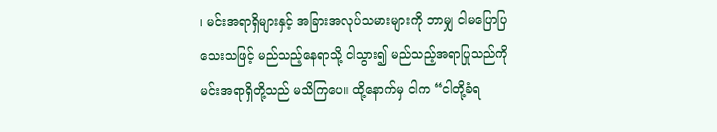၊ မင်းအရာရှိများနှင့် အခြားအလုပ်သမားများကို ဘာမျှ ငါမပြောပြသေးသဖြင့် မည်သည့်နေရာသို့ ငါသွား၍ မည်သည့်အရာပြုသည်ကို မင်းအရာရှိတို့သည် မသိကြပေ။ ထို့နောက်မှ ငါက “ငါတို့ခံရ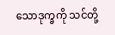သောဒုက္ခကို သင်တို့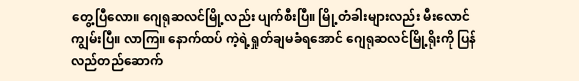တွေ့ပြီလော။ ဂျေရုဆလင်မြို့လည်း ပျက်စီးပြီ။ မြို့တံခါးများလည်း မီးလောင်ကျွမ်းပြီ။ လာကြ။ နောက်ထပ် ကဲ့ရဲ့ရှုတ်ချမခံရအောင် ဂျေရုဆလင်မြို့ရိုးကို ပြန်လည်တည်ဆောက်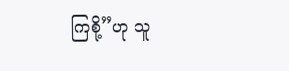ကြစို့”ဟု သူ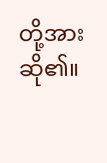တို့အား ဆို၏။